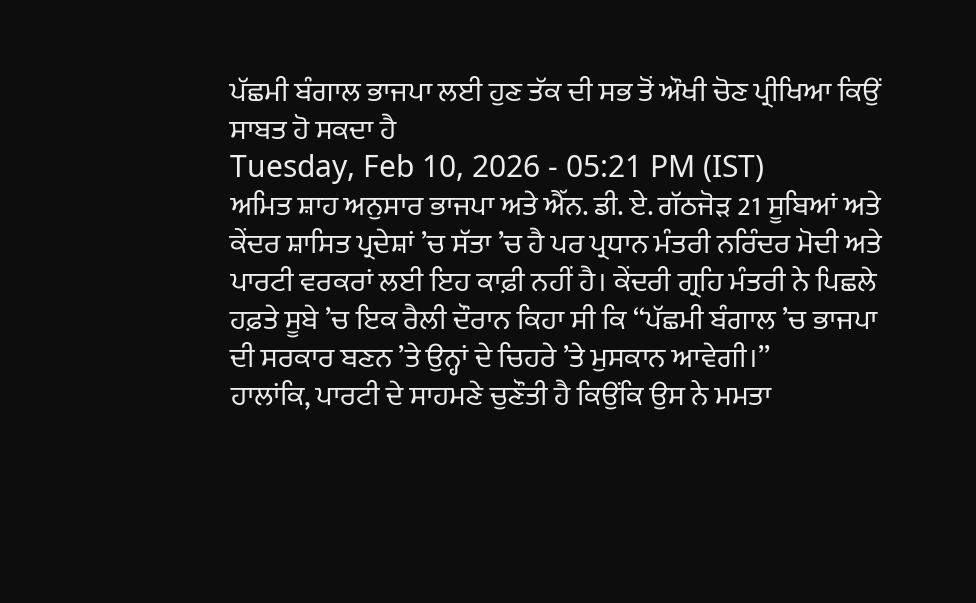ਪੱਛਮੀ ਬੰਗਾਲ ਭਾਜਪਾ ਲਈ ਹੁਣ ਤੱਕ ਦੀ ਸਭ ਤੋਂ ਔਖੀ ਚੋਣ ਪ੍ਰੀਖਿਆ ਕਿਉਂ ਸਾਬਤ ਹੋ ਸਕਦਾ ਹੈ
Tuesday, Feb 10, 2026 - 05:21 PM (IST)
ਅਮਿਤ ਸ਼ਾਹ ਅਨੁਸਾਰ ਭਾਜਪਾ ਅਤੇ ਐੱਨ. ਡੀ. ਏ. ਗੱਠਜੋੜ 21 ਸੂਬਿਆਂ ਅਤੇ ਕੇਂਦਰ ਸ਼ਾਸਿਤ ਪ੍ਰਦੇਸ਼ਾਂ ’ਚ ਸੱਤਾ ’ਚ ਹੈ ਪਰ ਪ੍ਰਧਾਨ ਮੰਤਰੀ ਨਰਿੰਦਰ ਮੋਦੀ ਅਤੇ ਪਾਰਟੀ ਵਰਕਰਾਂ ਲਈ ਇਹ ਕਾਫ਼ੀ ਨਹੀਂ ਹੈ। ਕੇਂਦਰੀ ਗ੍ਰਹਿ ਮੰਤਰੀ ਨੇ ਪਿਛਲੇ ਹਫ਼ਤੇ ਸੂਬੇ ’ਚ ਇਕ ਰੈਲੀ ਦੌਰਾਨ ਕਿਹਾ ਸੀ ਕਿ ‘‘ਪੱਛਮੀ ਬੰਗਾਲ ’ਚ ਭਾਜਪਾ ਦੀ ਸਰਕਾਰ ਬਣਨ ’ਤੇ ਉਨ੍ਹਾਂ ਦੇ ਚਿਹਰੇ ’ਤੇ ਮੁਸਕਾਨ ਆਵੇਗੀ।’’
ਹਾਲਾਂਕਿ, ਪਾਰਟੀ ਦੇ ਸਾਹਮਣੇ ਚੁਣੌਤੀ ਹੈ ਕਿਉਂਕਿ ਉਸ ਨੇ ਮਮਤਾ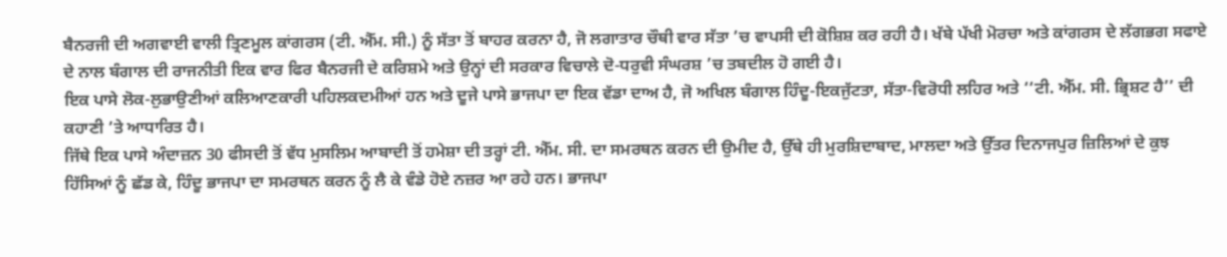ਬੈਨਰਜੀ ਦੀ ਅਗਵਾਈ ਵਾਲੀ ਤ੍ਰਿਣਮੂਲ ਕਾਂਗਰਸ (ਟੀ. ਐੱਮ. ਸੀ.) ਨੂੰ ਸੱਤਾ ਤੋਂ ਬਾਹਰ ਕਰਨਾ ਹੈ, ਜੋ ਲਗਾਤਾਰ ਚੌਥੀ ਵਾਰ ਸੱਤਾ ’ਚ ਵਾਪਸੀ ਦੀ ਕੋਸ਼ਿਸ਼ ਕਰ ਰਹੀ ਹੈ। ਖੱਬੇ ਪੱਖੀ ਮੋਰਚਾ ਅਤੇ ਕਾਂਗਰਸ ਦੇ ਲੱਗਭਗ ਸਫਾਏ ਦੇ ਨਾਲ ਬੰਗਾਲ ਦੀ ਰਾਜਨੀਤੀ ਇਕ ਵਾਰ ਫਿਰ ਬੈਨਰਜੀ ਦੇ ਕਰਿਸ਼ਮੇ ਅਤੇ ਉਨ੍ਹਾਂ ਦੀ ਸਰਕਾਰ ਵਿਚਾਲੇ ਦੋ-ਧਰੁਵੀ ਸੰਘਰਸ਼ ’ਚ ਤਬਦੀਲ ਹੋ ਗਈ ਹੈ।
ਇਕ ਪਾਸੇ ਲੋਕ-ਲੁਭਾਉਣੀਆਂ ਕਲਿਆਣਕਾਰੀ ਪਹਿਲਕਦਮੀਆਂ ਹਨ ਅਤੇ ਦੂਜੇ ਪਾਸੇ ਭਾਜਪਾ ਦਾ ਇਕ ਵੱਡਾ ਦਾਅ ਹੈ, ਜੋ ਅਖਿਲ ਬੰਗਾਲ ਹਿੰਦੂ-ਇਕਜੁੱਟਤਾ, ਸੱਤਾ-ਵਿਰੋਧੀ ਲਹਿਰ ਅਤੇ ‘‘ਟੀ. ਐੱਮ. ਸੀ. ਭ੍ਰਿਸ਼ਟ ਹੈ’’ ਦੀ ਕਹਾਣੀ ’ਤੇ ਆਧਾਰਿਤ ਹੈ।
ਜਿੱਥੇ ਇਕ ਪਾਸੇ ਅੰਦਾਜ਼ਨ 30 ਫੀਸਦੀ ਤੋਂ ਵੱਧ ਮੁਸਲਿਮ ਆਬਾਦੀ ਤੋਂ ਹਮੇਸ਼ਾ ਦੀ ਤਰ੍ਹਾਂ ਟੀ. ਐੱਮ. ਸੀ. ਦਾ ਸਮਰਥਨ ਕਰਨ ਦੀ ਉਮੀਦ ਹੈ, ਉੱਥੇ ਹੀ ਮੁਰਸ਼ਿਦਾਬਾਦ, ਮਾਲਦਾ ਅਤੇ ਉੱਤਰ ਦਿਨਾਜਪੁਰ ਜ਼ਿਲਿਆਂ ਦੇ ਕੁਝ ਹਿੱਸਿਆਂ ਨੂੰ ਛੱਡ ਕੇ, ਹਿੰਦੂ ਭਾਜਪਾ ਦਾ ਸਮਰਥਨ ਕਰਨ ਨੂੰ ਲੈ ਕੇ ਵੰਡੇ ਹੋਏ ਨਜ਼ਰ ਆ ਰਹੇ ਹਨ। ਭਾਜਪਾ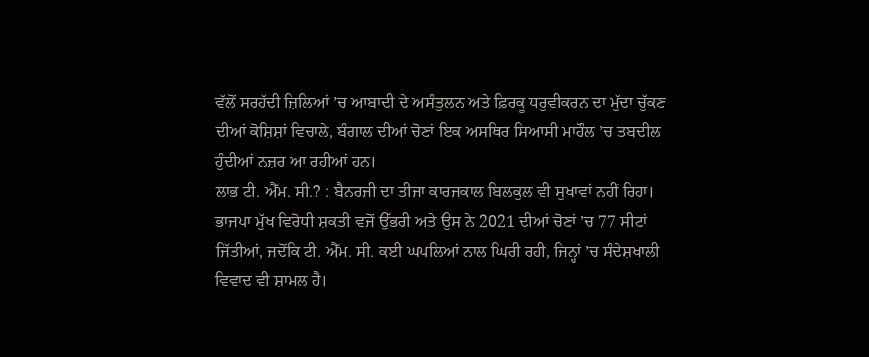ਵੱਲੋਂ ਸਰਹੱਦੀ ਜ਼ਿਲਿਆਂ ’ਚ ਆਬਾਦੀ ਦੇ ਅਸੰਤੁਲਨ ਅਤੇ ਫ਼ਿਰਕੂ ਧਰੁਵੀਕਰਨ ਦਾ ਮੁੱਦਾ ਚੁੱਕਣ ਦੀਆਂ ਕੋਸ਼ਿਸ਼ਾਂ ਵਿਚਾਲੇ, ਬੰਗਾਲ ਦੀਆਂ ਚੋਣਾਂ ਇਕ ਅਸਥਿਰ ਸਿਆਸੀ ਮਾਹੌਲ ’ਚ ਤਬਦੀਲ ਹੁੰਦੀਆਂ ਨਜ਼ਰ ਆ ਰਹੀਆਂ ਹਨ।
ਲਾਭ ਟੀ. ਐੱਮ. ਸੀ.? : ਬੈਨਰਜੀ ਦਾ ਤੀਜਾ ਕਾਰਜਕਾਲ ਬਿਲਕੁਲ ਵੀ ਸੁਖਾਵਾਂ ਨਹੀਂ ਰਿਹਾ। ਭਾਜਪਾ ਮੁੱਖ ਵਿਰੋਧੀ ਸ਼ਕਤੀ ਵਜੋਂ ਉੱਭਰੀ ਅਤੇ ਉਸ ਨੇ 2021 ਦੀਆਂ ਚੋਣਾਂ ’ਚ 77 ਸੀਟਾਂ ਜਿੱਤੀਆਂ, ਜਦੋਂਕਿ ਟੀ. ਐੱਮ. ਸੀ. ਕਈ ਘਪਲਿਆਂ ਨਾਲ ਘਿਰੀ ਰਹੀ, ਜਿਨ੍ਹਾਂ ’ਚ ਸੰਦੇਸ਼ਖਾਲੀ ਵਿਵਾਦ ਵੀ ਸ਼ਾਮਲ ਹੈ।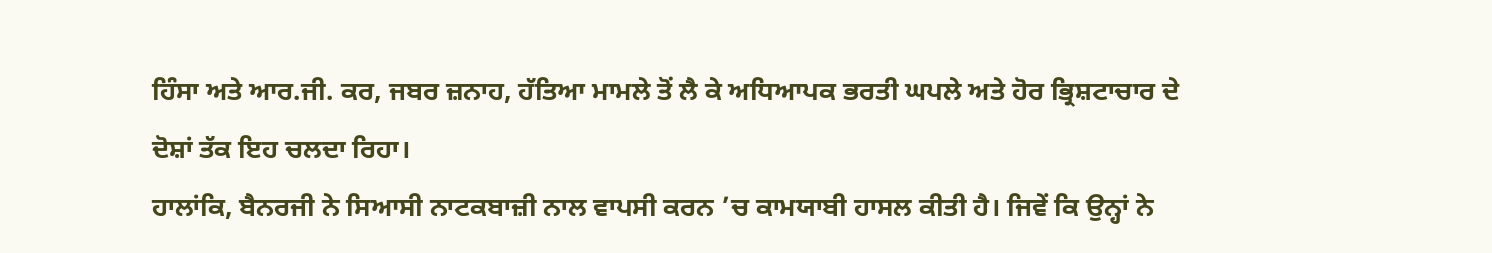ਹਿੰਸਾ ਅਤੇ ਆਰ.ਜੀ. ਕਰ, ਜਬਰ ਜ਼ਨਾਹ, ਹੱਤਿਆ ਮਾਮਲੇ ਤੋਂ ਲੈ ਕੇ ਅਧਿਆਪਕ ਭਰਤੀ ਘਪਲੇ ਅਤੇ ਹੋਰ ਭ੍ਰਿਸ਼ਟਾਚਾਰ ਦੇ ਦੋਸ਼ਾਂ ਤੱਕ ਇਹ ਚਲਦਾ ਰਿਹਾ।
ਹਾਲਾਂਕਿ, ਬੈਨਰਜੀ ਨੇ ਸਿਆਸੀ ਨਾਟਕਬਾਜ਼ੀ ਨਾਲ ਵਾਪਸੀ ਕਰਨ ’ਚ ਕਾਮਯਾਬੀ ਹਾਸਲ ਕੀਤੀ ਹੈ। ਜਿਵੇਂ ਕਿ ਉਨ੍ਹਾਂ ਨੇ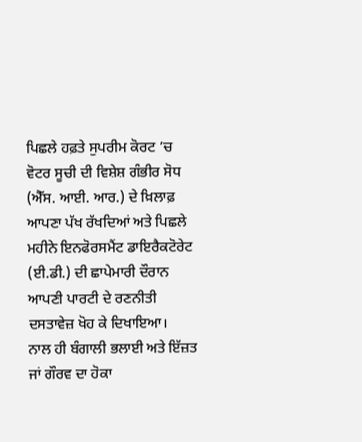ਪਿਛਲੇ ਹਫ਼ਤੇ ਸੁਪਰੀਮ ਕੋਰਟ ’ਚ ਵੋਟਰ ਸੂਚੀ ਦੀ ਵਿਸ਼ੇਸ਼ ਗੰਭੀਰ ਸੋਧ (ਐੱਸ. ਆਈ. ਆਰ.) ਦੇ ਖ਼ਿਲਾਫ਼ ਆਪਣਾ ਪੱਖ ਰੱਖਦਿਆਂ ਅਤੇ ਪਿਛਲੇ ਮਹੀਨੇ ਇਨਫੋਰਸਮੈਂਟ ਡਾਇਰੈਕਟੋਰੇਟ (ਈ.ਡੀ.) ਦੀ ਛਾਪੇਮਾਰੀ ਦੌਰਾਨ ਆਪਣੀ ਪਾਰਟੀ ਦੇ ਰਣਨੀਤੀ ਦਸਤਾਵੇਜ਼ ਖੋਹ ਕੇ ਦਿਖਾਇਆ।
ਨਾਲ ਹੀ ਬੰਗਾਲੀ ਭਲਾਈ ਅਤੇ ਇੱਜ਼ਤ ਜਾਂ ਗੌਰਵ ਦਾ ਹੋਕਾ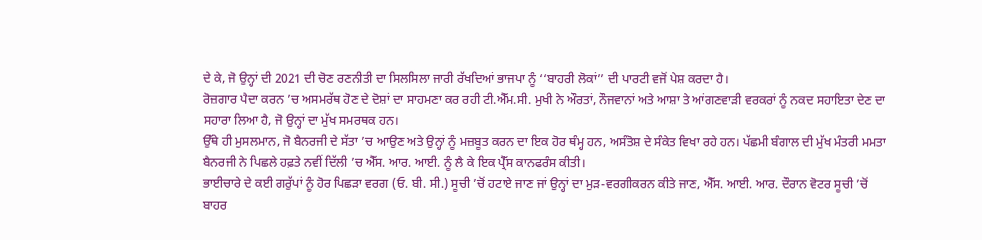ਦੇ ਕੇ, ਜੋ ਉਨ੍ਹਾਂ ਦੀ 2021 ਦੀ ਚੋਣ ਰਣਨੀਤੀ ਦਾ ਸਿਲਸਿਲਾ ਜਾਰੀ ਰੱਖਦਿਆਂ ਭਾਜਪਾ ਨੂੰ ‘‘ਬਾਹਰੀ ਲੋਕਾਂ’’ ਦੀ ਪਾਰਟੀ ਵਜੋਂ ਪੇਸ਼ ਕਰਦਾ ਹੈ।
ਰੋਜ਼ਗਾਰ ਪੈਦਾ ਕਰਨ ’ਚ ਅਸਮਰੱਥ ਹੋਣ ਦੇ ਦੋਸ਼ਾਂ ਦਾ ਸਾਹਮਣਾ ਕਰ ਰਹੀ ਟੀ.ਐੱਮ.ਸੀ. ਮੁਖੀ ਨੇ ਔਰਤਾਂ, ਨੌਜਵਾਨਾਂ ਅਤੇ ਆਸ਼ਾ ਤੇ ਆਂਗਣਵਾੜੀ ਵਰਕਰਾਂ ਨੂੰ ਨਕਦ ਸਹਾਇਤਾ ਦੇਣ ਦਾ ਸਹਾਰਾ ਲਿਆ ਹੈ, ਜੋ ਉਨ੍ਹਾਂ ਦਾ ਮੁੱਖ ਸਮਰਥਕ ਹਨ।
ਉੱਥੇ ਹੀ ਮੁਸਲਮਾਨ, ਜੋ ਬੈਨਰਜੀ ਦੇ ਸੱਤਾ ’ਚ ਆਉਣ ਅਤੇ ਉਨ੍ਹਾਂ ਨੂੰ ਮਜ਼ਬੂਤ ਕਰਨ ਦਾ ਇਕ ਹੋਰ ਥੰਮ੍ਹ ਹਨ, ਅਸੰਤੋਸ਼ ਦੇ ਸੰਕੇਤ ਵਿਖਾ ਰਹੇ ਹਨ। ਪੱਛਮੀ ਬੰਗਾਲ ਦੀ ਮੁੱਖ ਮੰਤਰੀ ਮਮਤਾ ਬੈਨਰਜੀ ਨੇ ਪਿਛਲੇ ਹਫ਼ਤੇ ਨਵੀਂ ਦਿੱਲੀ ’ਚ ਐੱਸ. ਆਰ. ਆਈ. ਨੂੰ ਲੈ ਕੇ ਇਕ ਪ੍ਰੈੱਸ ਕਾਨਫਰੰਸ ਕੀਤੀ।
ਭਾਈਚਾਰੇ ਦੇ ਕਈ ਗਰੁੱਪਾਂ ਨੂੰ ਹੋਰ ਪਿਛੜਾ ਵਰਗ (ਓ. ਬੀ. ਸੀ.) ਸੂਚੀ ’ਚੋਂ ਹਟਾਏ ਜਾਣ ਜਾਂ ਉਨ੍ਹਾਂ ਦਾ ਮੁੜ-ਵਰਗੀਕਰਨ ਕੀਤੇ ਜਾਣ, ਐੱਸ. ਆਈ. ਆਰ. ਦੌਰਾਨ ਵੋਟਰ ਸੂਚੀ ’ਚੋਂ ਬਾਹਰ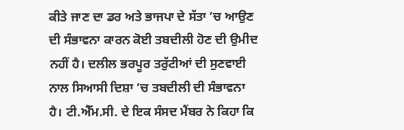ਕੀਤੇ ਜਾਣ ਦਾ ਡਰ ਅਤੇ ਭਾਜਪਾ ਦੇ ਸੱਤਾ ’ਚ ਆਉਣ ਦੀ ਸੰਭਾਵਨਾ ਕਾਰਨ ਕੋਈ ਤਬਦੀਲੀ ਹੋਣ ਦੀ ਉਮੀਦ ਨਹੀਂ ਹੈ। ਦਲੀਲ ਭਰਪੂਰ ਤਰੁੱਟੀਆਂ ਦੀ ਸੁਣਵਾਈ ਨਾਲ ਸਿਆਸੀ ਦਿਸ਼ਾ ’ਚ ਤਬਦੀਲੀ ਦੀ ਸੰਭਾਵਨਾ ਹੈ। ਟੀ.ਐੱਮ.ਸੀ. ਦੇ ਇਕ ਸੰਸਦ ਮੈਂਬਰ ਨੇ ਕਿਹਾ ਕਿ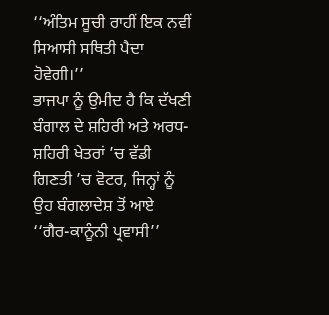‘‘ਅੰਤਿਮ ਸੂਚੀ ਰਾਹੀਂ ਇਕ ਨਵੀਂ ਸਿਆਸੀ ਸਥਿਤੀ ਪੈਦਾ ਹੋਵੇਗੀ।’’
ਭਾਜਪਾ ਨੂੰ ਉਮੀਦ ਹੈ ਕਿ ਦੱਖਣੀ ਬੰਗਾਲ ਦੇ ਸ਼ਹਿਰੀ ਅਤੇ ਅਰਧ-ਸ਼ਹਿਰੀ ਖੇਤਰਾਂ ’ਚ ਵੱਡੀ ਗਿਣਤੀ ’ਚ ਵੋਟਰ, ਜਿਨ੍ਹਾਂ ਨੂੰ ਉਹ ਬੰਗਲਾਦੇਸ਼ ਤੋਂ ਆਏ ‘‘ਗੈਰ-ਕਾਨੂੰਨੀ ਪ੍ਰਵਾਸੀ’’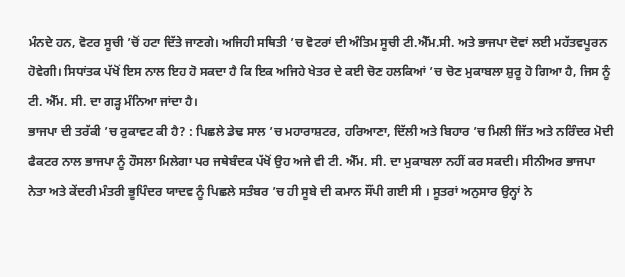ਮੰਨਦੇ ਹਨ, ਵੋਟਰ ਸੂਚੀ ’ਚੋਂ ਹਟਾ ਦਿੱਤੇ ਜਾਣਗੇ। ਅਜਿਹੀ ਸਥਿਤੀ ’ਚ ਵੋਟਰਾਂ ਦੀ ਅੰਤਿਮ ਸੂਚੀ ਟੀ.ਐੱਮ.ਸੀ. ਅਤੇ ਭਾਜਪਾ ਦੋਵਾਂ ਲਈ ਮਹੱਤਵਪੂਰਨ ਹੋਵੇਗੀ। ਸਿਧਾਂਤਕ ਪੱਖੋਂ ਇਸ ਨਾਲ ਇਹ ਹੋ ਸਕਦਾ ਹੈ ਕਿ ਇਕ ਅਜਿਹੇ ਖੇਤਰ ਦੇ ਕਈ ਚੋਣ ਹਲਕਿਆਂ ’ਚ ਚੋਣ ਮੁਕਾਬਲਾ ਸ਼ੁਰੂ ਹੋ ਗਿਆ ਹੈ, ਜਿਸ ਨੂੰ ਟੀ. ਐੱਮ. ਸੀ. ਦਾ ਗੜ੍ਹ ਮੰਨਿਆ ਜਾਂਦਾ ਹੈ।
ਭਾਜਪਾ ਦੀ ਤਰੱਕੀ ’ਚ ਰੁਕਾਵਟ ਕੀ ਹੈ? : ਪਿਛਲੇ ਡੇਢ ਸਾਲ ’ਚ ਮਹਾਰਾਸ਼ਟਰ, ਹਰਿਆਣਾ, ਦਿੱਲੀ ਅਤੇ ਬਿਹਾਰ ’ਚ ਮਿਲੀ ਜਿੱਤ ਅਤੇ ਨਰਿੰਦਰ ਮੋਦੀ ਫੈਕਟਰ ਨਾਲ ਭਾਜਪਾ ਨੂੰ ਹੌਸਲਾ ਮਿਲੇਗਾ ਪਰ ਜਥੇਬੰਦਕ ਪੱਖੋਂ ਉਹ ਅਜੇ ਵੀ ਟੀ. ਐੱਮ. ਸੀ. ਦਾ ਮੁਕਾਬਲਾ ਨਹੀਂ ਕਰ ਸਕਦੀ। ਸੀਨੀਅਰ ਭਾਜਪਾ ਨੇਤਾ ਅਤੇ ਕੇਂਦਰੀ ਮੰਤਰੀ ਭੂਪਿੰਦਰ ਯਾਦਵ ਨੂੰ ਪਿਛਲੇ ਸਤੰਬਰ ’ਚ ਹੀ ਸੂਬੇ ਦੀ ਕਮਾਨ ਸੌਂਪੀ ਗਈ ਸੀ । ਸੂਤਰਾਂ ਅਨੁਸਾਰ ਉਨ੍ਹਾਂ ਨੇ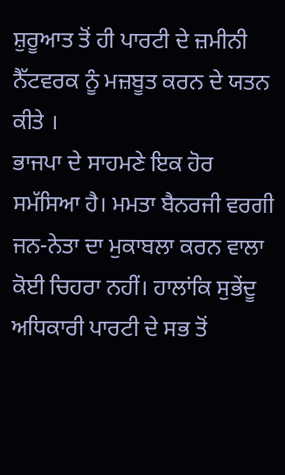ਸ਼ੁਰੂਆਤ ਤੋਂ ਹੀ ਪਾਰਟੀ ਦੇ ਜ਼ਮੀਨੀ ਨੈੱਟਵਰਕ ਨੂੰ ਮਜ਼ਬੂਤ ਕਰਨ ਦੇ ਯਤਨ ਕੀਤੇ ।
ਭਾਜਪਾ ਦੇ ਸਾਹਮਣੇ ਇਕ ਹੋਰ ਸਮੱਸਿਆ ਹੈ। ਮਮਤਾ ਬੈਨਰਜੀ ਵਰਗੀ ਜਨ-ਨੇਤਾ ਦਾ ਮੁਕਾਬਲਾ ਕਰਨ ਵਾਲਾ ਕੋਈ ਚਿਹਰਾ ਨਹੀਂ। ਹਾਲਾਂਕਿ ਸੁਭੇਂਦੂ ਅਧਿਕਾਰੀ ਪਾਰਟੀ ਦੇ ਸਭ ਤੋਂ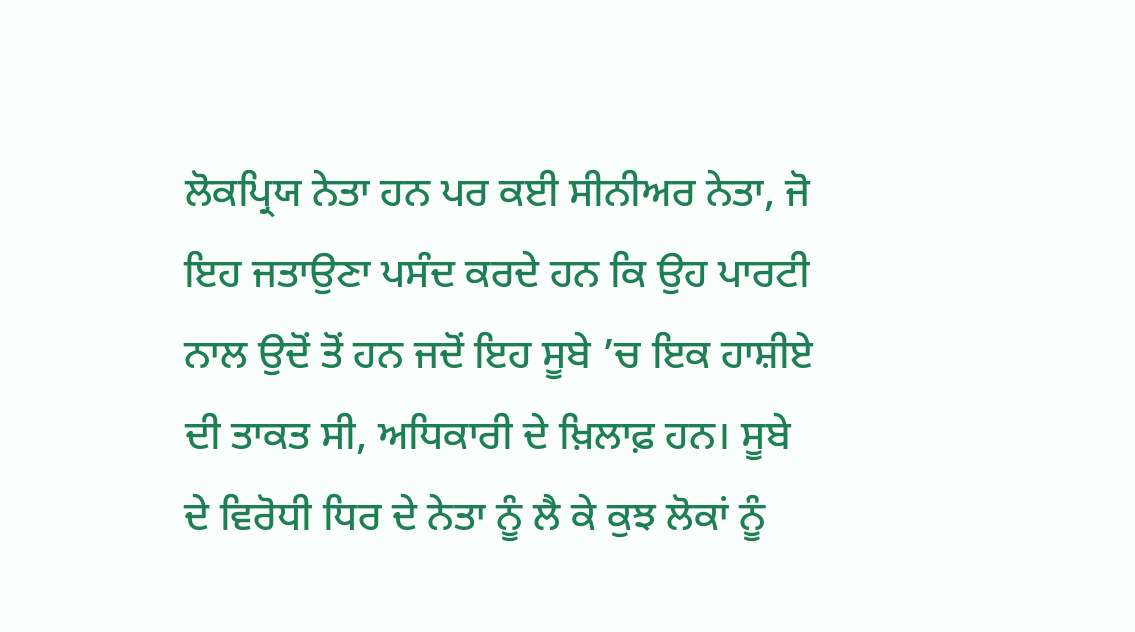ਲੋਕਪ੍ਰਿਯ ਨੇਤਾ ਹਨ ਪਰ ਕਈ ਸੀਨੀਅਰ ਨੇਤਾ, ਜੋ ਇਹ ਜਤਾਉਣਾ ਪਸੰਦ ਕਰਦੇ ਹਨ ਕਿ ਉਹ ਪਾਰਟੀ ਨਾਲ ਉਦੋਂ ਤੋਂ ਹਨ ਜਦੋਂ ਇਹ ਸੂਬੇ ’ਚ ਇਕ ਹਾਸ਼ੀਏ ਦੀ ਤਾਕਤ ਸੀ, ਅਧਿਕਾਰੀ ਦੇ ਖ਼ਿਲਾਫ਼ ਹਨ। ਸੂਬੇ ਦੇ ਵਿਰੋਧੀ ਧਿਰ ਦੇ ਨੇਤਾ ਨੂੰ ਲੈ ਕੇ ਕੁਝ ਲੋਕਾਂ ਨੂੰ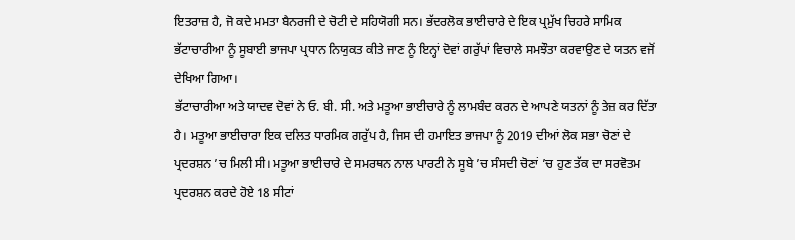ਇਤਰਾਜ਼ ਹੈ, ਜੋ ਕਦੇ ਮਮਤਾ ਬੈਨਰਜੀ ਦੇ ਚੋਟੀ ਦੇ ਸਹਿਯੋਗੀ ਸਨ। ਭੱਦਰਲੋਕ ਭਾਈਚਾਰੇ ਦੇ ਇਕ ਪ੍ਰਮੁੱਖ ਚਿਹਰੇ ਸਾਮਿਕ ਭੱਟਾਚਾਰੀਆ ਨੂੰ ਸੂਬਾਈ ਭਾਜਪਾ ਪ੍ਰਧਾਨ ਨਿਯੁਕਤ ਕੀਤੇ ਜਾਣ ਨੂੰ ਇਨ੍ਹਾਂ ਦੋਵਾਂ ਗਰੁੱਪਾਂ ਵਿਚਾਲੇ ਸਮਝੌਤਾ ਕਰਵਾਉਣ ਦੇ ਯਤਨ ਵਜੋਂ ਦੇਖਿਆ ਗਿਆ।
ਭੱਟਾਚਾਰੀਆ ਅਤੇ ਯਾਦਵ ਦੋਵਾਂ ਨੇ ਓ. ਬੀ. ਸੀ. ਅਤੇ ਮਤੂਆ ਭਾਈਚਾਰੇ ਨੂੰ ਲਾਮਬੰਦ ਕਰਨ ਦੇ ਆਪਣੇ ਯਤਨਾਂ ਨੂੰ ਤੇਜ਼ ਕਰ ਦਿੱਤਾ ਹੈ। ਮਤੂਆ ਭਾਈਚਾਰਾ ਇਕ ਦਲਿਤ ਧਾਰਮਿਕ ਗਰੁੱਪ ਹੈ, ਜਿਸ ਦੀ ਹਮਾਇਤ ਭਾਜਪਾ ਨੂੰ 2019 ਦੀਆਂ ਲੋਕ ਸਭਾ ਚੋਣਾਂ ਦੇ ਪ੍ਰਦਰਸ਼ਨ ’ਚ ਮਿਲੀ ਸੀ। ਮਤੂਆ ਭਾਈਚਾਰੇ ਦੇ ਸਮਰਥਨ ਨਾਲ ਪਾਰਟੀ ਨੇ ਸੂਬੇ ’ਚ ਸੰਸਦੀ ਚੋਣਾਂ ’ਚ ਹੁਣ ਤੱਕ ਦਾ ਸਰਵੋਤਮ ਪ੍ਰਦਰਸ਼ਨ ਕਰਦੇ ਹੋਏ 18 ਸੀਟਾਂ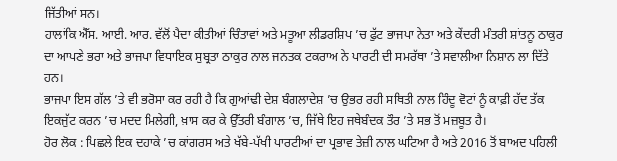ਜਿੱਤੀਆਂ ਸਨ।
ਹਾਲਾਂਕਿ ਐੱਸ. ਆਈ. ਆਰ. ਵੱਲੋਂ ਪੈਦਾ ਕੀਤੀਆਂ ਚਿੰਤਾਵਾਂ ਅਤੇ ਮਤੂਆ ਲੀਡਰਸ਼ਿਪ ’ਚ ਫੁੱਟ ਭਾਜਪਾ ਨੇਤਾ ਅਤੇ ਕੇਂਦਰੀ ਮੰਤਰੀ ਸ਼ਾਂਤਨੂ ਠਾਕੁਰ ਦਾ ਆਪਣੇ ਭਰਾ ਅਤੇ ਭਾਜਪਾ ਵਿਧਾਇਕ ਸੁਬ੍ਰਤਾ ਠਾਕੁਰ ਨਾਲ ਜਨਤਕ ਟਕਰਾਅ ਨੇ ਪਾਰਟੀ ਦੀ ਸਮਰੱਥਾ ’ਤੇ ਸਵਾਲੀਆ ਨਿਸ਼ਾਨ ਲਾ ਦਿੱਤੇ ਹਨ।
ਭਾਜਪਾ ਇਸ ਗੱਲ ’ਤੇ ਵੀ ਭਰੋਸਾ ਕਰ ਰਹੀ ਹੈ ਕਿ ਗੁਆਂਢੀ ਦੇਸ਼ ਬੰਗਲਾਦੇਸ਼ ’ਚ ਉਭਰ ਰਹੀ ਸਥਿਤੀ ਨਾਲ ਹਿੰਦੂ ਵੋਟਾਂ ਨੂੰ ਕਾਫ਼ੀ ਹੱਦ ਤੱਕ ਇਕਜੁੱਟ ਕਰਨ ’ਚ ਮਦਦ ਮਿਲੇਗੀ, ਖ਼ਾਸ ਕਰ ਕੇ ਉੱਤਰੀ ਬੰਗਾਲ ’ਚ, ਜਿੱਥੇ ਇਹ ਜਥੇਬੰਦਕ ਤੌਰ ’ਤੇ ਸਭ ਤੋਂ ਮਜ਼ਬੂਤ ਹੈ।
ਹੋਰ ਲੋਕ : ਪਿਛਲੇ ਇਕ ਦਹਾਕੇ ’ਚ ਕਾਂਗਰਸ ਅਤੇ ਖੱਬੇ-ਪੱਖੀ ਪਾਰਟੀਆਂ ਦਾ ਪ੍ਰਭਾਵ ਤੇਜ਼ੀ ਨਾਲ ਘਟਿਆ ਹੈ ਅਤੇ 2016 ਤੋਂ ਬਾਅਦ ਪਹਿਲੀ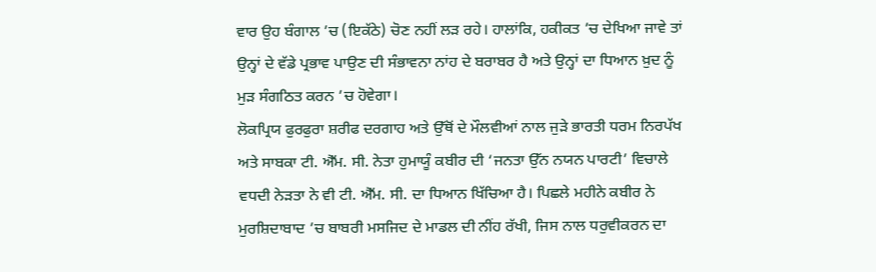ਵਾਰ ਉਹ ਬੰਗਾਲ ’ਚ (ਇਕੱਠੇ) ਚੋਣ ਨਹੀਂ ਲੜ ਰਹੇ। ਹਾਲਾਂਕਿ, ਹਕੀਕਤ ’ਚ ਦੇਖਿਆ ਜਾਵੇ ਤਾਂ ਉਨ੍ਹਾਂ ਦੇ ਵੱਡੇ ਪ੍ਰਭਾਵ ਪਾਉਣ ਦੀ ਸੰਭਾਵਨਾ ਨਾਂਹ ਦੇ ਬਰਾਬਰ ਹੈ ਅਤੇ ਉਨ੍ਹਾਂ ਦਾ ਧਿਆਨ ਖ਼ੁਦ ਨੂੰ ਮੁੜ ਸੰਗਠਿਤ ਕਰਨ ’ਚ ਹੋਵੇਗਾ।
ਲੋਕਪ੍ਰਿਯ ਫੁਰਫੁਰਾ ਸ਼ਰੀਫ ਦਰਗਾਹ ਅਤੇ ਉੱਥੋਂ ਦੇ ਮੌਲਵੀਆਂ ਨਾਲ ਜੁੜੇ ਭਾਰਤੀ ਧਰਮ ਨਿਰਪੱਖ ਅਤੇ ਸਾਬਕਾ ਟੀ. ਐੱਮ. ਸੀ. ਨੇਤਾ ਹੁਮਾਯੂੰ ਕਬੀਰ ਦੀ ‘ਜਨਤਾ ਉੱਨ ਨਯਨ ਪਾਰਟੀ’ ਵਿਚਾਲੇ ਵਧਦੀ ਨੇੜਤਾ ਨੇ ਵੀ ਟੀ. ਐੱਮ. ਸੀ. ਦਾ ਧਿਆਨ ਖਿੱਚਿਆ ਹੈ। ਪਿਛਲੇ ਮਹੀਨੇ ਕਬੀਰ ਨੇ ਮੁਰਸ਼ਿਦਾਬਾਦ ’ਚ ਬਾਬਰੀ ਮਸਜਿਦ ਦੇ ਮਾਡਲ ਦੀ ਨੀਂਹ ਰੱਖੀ, ਜਿਸ ਨਾਲ ਧਰੁਵੀਕਰਨ ਦਾ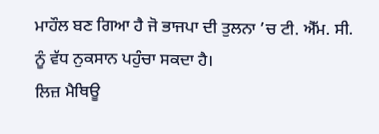ਮਾਹੌਲ ਬਣ ਗਿਆ ਹੈ ਜੋ ਭਾਜਪਾ ਦੀ ਤੁਲਨਾ ’ਚ ਟੀ. ਐੱਮ. ਸੀ. ਨੂੰ ਵੱਧ ਨੁਕਸਾਨ ਪਹੁੰਚਾ ਸਕਦਾ ਹੈ।
ਲਿਜ਼ ਮੈਥਿਊ